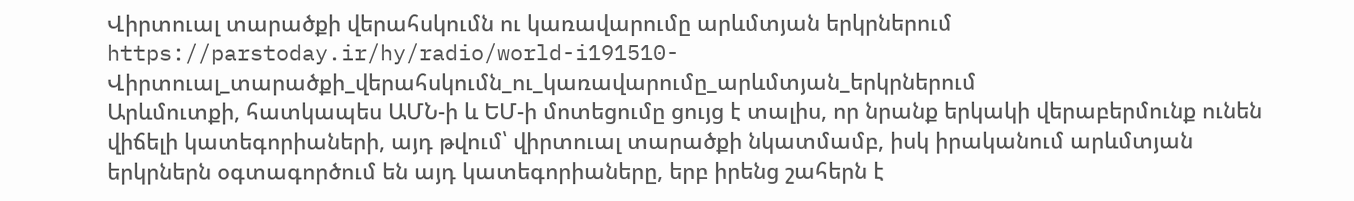Վիրտուալ տարածքի վերահսկումն ու կառավարումը արևմտյան երկրներում
https://parstoday.ir/hy/radio/world-i191510-Վիրտուալ_տարածքի_վերահսկումն_ու_կառավարումը_արևմտյան_երկրներում
Արևմուտքի, հատկապես ԱՄՆ-ի և ԵՄ-ի մոտեցումը ցույց է տալիս, որ նրանք երկակի վերաբերմունք ունեն վիճելի կատեգորիաների, այդ թվում՝ վիրտուալ տարածքի նկատմամբ, իսկ իրականում արևմտյան երկրներն օգտագործում են այդ կատեգորիաները, երբ իրենց շահերն է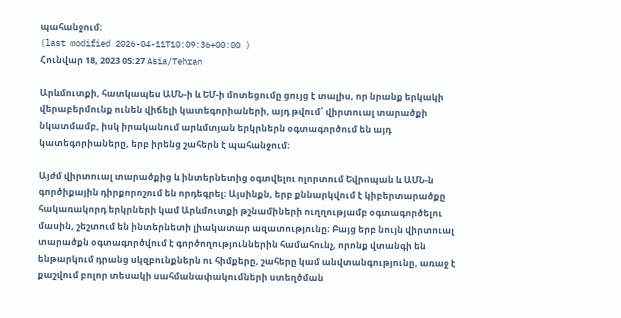պահանջում։
(last modified 2026-04-11T10:09:36+00:00 )
Հունվար 18, 2023 05:27 Asia/Tehran

Արևմուտքի, հատկապես ԱՄՆ-ի և ԵՄ-ի մոտեցումը ցույց է տալիս, որ նրանք երկակի վերաբերմունք ունեն վիճելի կատեգորիաների, այդ թվում՝ վիրտուալ տարածքի նկատմամբ, իսկ իրականում արևմտյան երկրներն օգտագործում են այդ կատեգորիաները, երբ իրենց շահերն է պահանջում։

Այժմ վիրտուալ տարածքից և ինտերնետից օգտվելու ոլորտում Եվրոպան և ԱՄՆ-ն գործիքային դիրքորոշում են որդեգրել։ Այսինքն, երբ քննարկվում է կիբերտարածքը  հակառակորդ երկրների կամ Արևմուտքի թշնամիների ուղղությամբ օգտագործելու մասին, շեշտում են ինտերնետի լիակատար ազատությունը։ Բայց երբ նույն վիրտուալ տարածքն օգտագործվում է գործողություններին համահունչ, որոնք վտանգի են ենթարկում դրանց սկզբունքներն ու հիմքերը, շահերը կամ անվտանգությունը, առաջ է քաշվում բոլոր տեսակի սահմանափակումների ստեղծման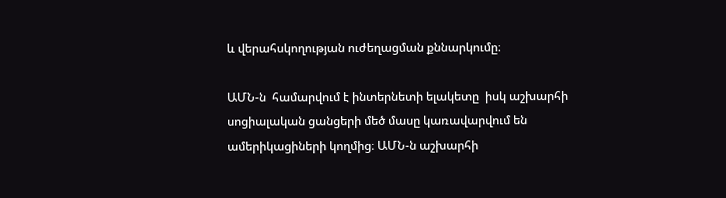և վերահսկողության ուժեղացման քննարկումը։

ԱՄՆ-ն  համարվում է ինտերնետի ելակետը  իսկ աշխարհի սոցիալական ցանցերի մեծ մասը կառավարվում են ամերիկացիների կողմից։ ԱՄՆ-ն աշխարհի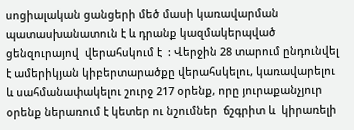սոցիալական ցանցերի մեծ մասի կառավարման պատասխանատուն է և դրանք կազմակերպված ցենզուրայով  վերահսկում է  : Վերջին 28 տարում ընդունվել է ամերիկյան կիբերտարածքը վերահսկելու, կառավարելու և սահմանափակելու շուրջ 217 օրենք, որը յուրաքանչյուր օրենք ներառում է կետեր ու նշումներ  ճշգրիտ և  կիրառելի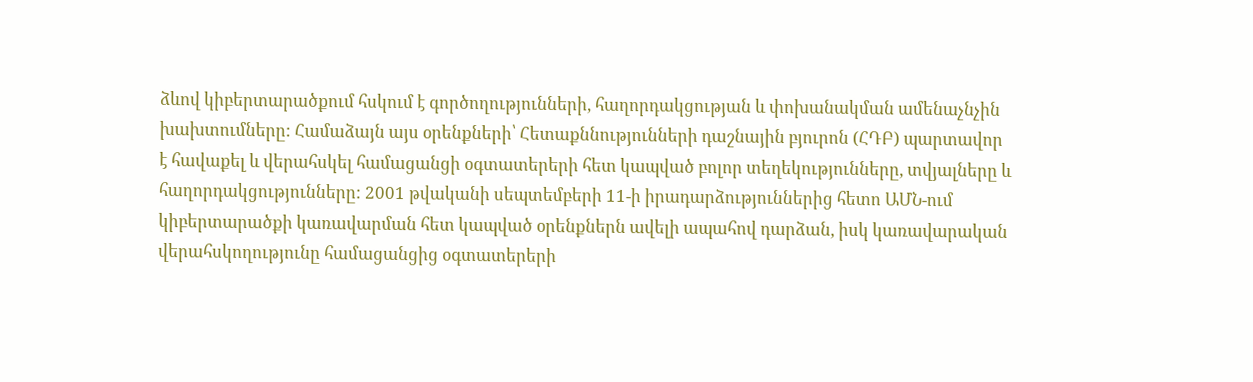ձևով կիբերտարածքում հսկում է գործողությունների, հաղորդակցության և փոխանակման ամենաչնչին խախտումները: Համաձայն այս օրենքների՝ Հետաքննությունների դաշնային բյուրոն (ՀԴԲ) պարտավոր է հավաքել և վերահսկել համացանցի օգտատերերի հետ կապված բոլոր տեղեկությունները, տվյալները և հաղորդակցությունները: 2001 թվականի սեպտեմբերի 11-ի իրադարձություններից հետո ԱՄՆ-ում  կիբերտարածքի կառավարման հետ կապված օրենքներն ավելի ապահով դարձան, իսկ կառավարական վերահսկողությունը համացանցից օգտատերերի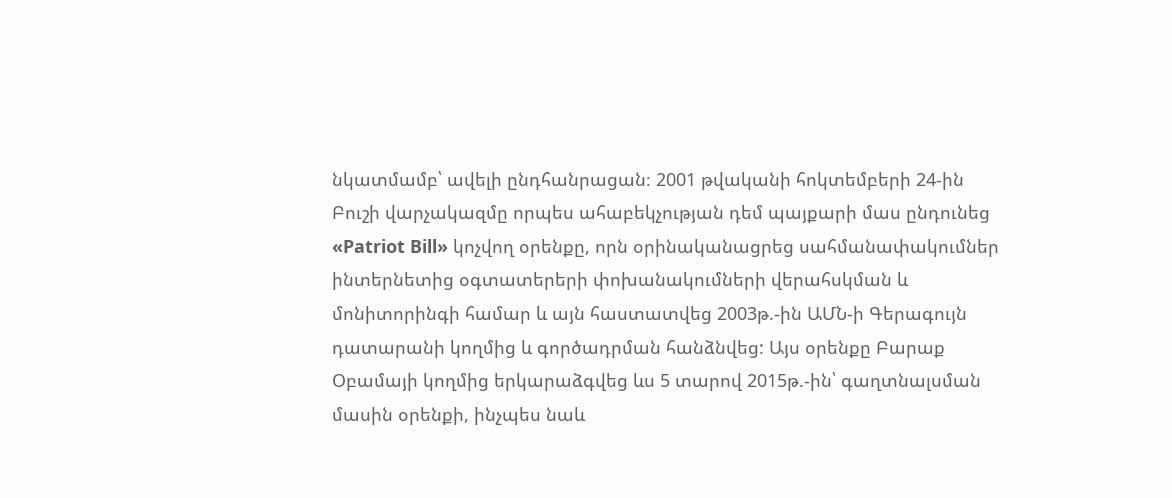նկատմամբ՝ ավելի ընդհանրացան։ 2001 թվականի հոկտեմբերի 24-ին Բուշի վարչակազմը որպես ահաբեկչության դեմ պայքարի մաս ընդունեց «Patriot Bill» կոչվող օրենքը, որն օրինականացրեց սահմանափակումներ ինտերնետից օգտատերերի փոխանակումների վերահսկման և մոնիտորինգի համար և այն հաստատվեց 2003թ.-ին ԱՄՆ-ի Գերագույն դատարանի կողմից և գործադրման հանձնվեց: Այս օրենքը Բարաք Օբամայի կողմից երկարաձգվեց ևս 5 տարով 2015թ.-ին՝ գաղտնալսման մասին օրենքի, ինչպես նաև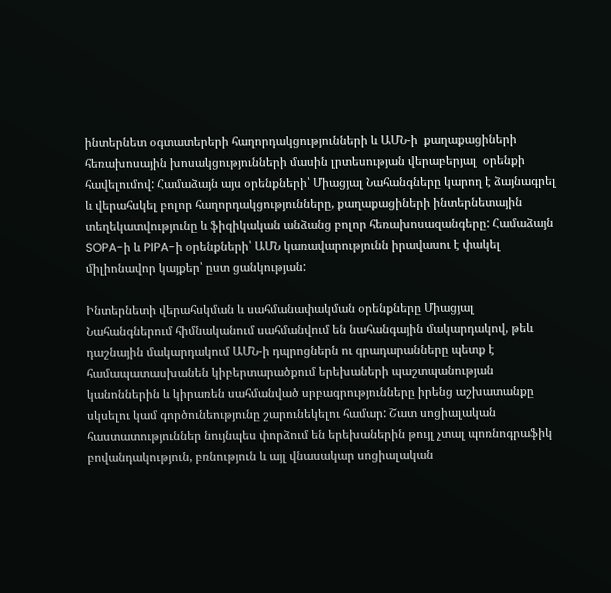ինտերնետ օգտատերերի հաղորդակցությունների և ԱՄՆ-ի  քաղաքացիների հեռախոսային խոսակցությունների մասին լրտեսության վերաբերյալ  օրենքի հավելումով: Համաձայն այս օրենքների՝ Միացյալ Նահանգները կարող է ձայնագրել և վերահսկել բոլոր հաղորդակցությունները, քաղաքացիների ինտերնետային տեղեկատվությունը և ֆիզիկական անձանց բոլոր հեռախոսազանգերը: Համաձայն SOPA-ի և PIPA-ի օրենքների՝ ԱՄՆ կառավարությունն իրավասու է փակել միլիոնավոր կայքեր՝ ըստ ցանկության:

Ինտերնետի վերահսկման և սահմանափակման օրենքները Միացյալ Նահանգներում հիմնականում սահմանվում են նահանգային մակարդակով, թեև դաշնային մակարդակում ԱՄՆ-ի դպրոցներն ու գրադարանները պետք է համապատասխանեն կիբերտարածքում երեխաների պաշտպանության կանոններին և կիրառեն սահմանված սրբագրությունները իրենց աշխատանքը սկսելու կամ գործունեությունը շարունեկելու համար: Շատ սոցիալական հաստատություններ նույնպես փորձում են երեխաներին թույլ չտալ պոռնոգրաֆիկ բովանդակություն, բռնություն և այլ վնասակար սոցիալական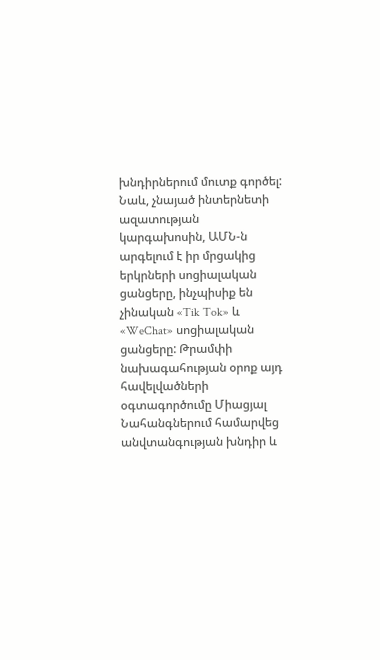խնդիրներում մուտք գործել: Նաև, չնայած ինտերնետի ազատության կարգախոսին, ԱՄՆ-ն արգելում է իր մրցակից երկրների սոցիալական ցանցերը, ինչպիսիք են չինական «Tik Tok» և «WeChat» սոցիալական ցանցերը: Թրամփի նախագահության օրոք այդ հավելվածների օգտագործումը Միացյալ Նահանգներում համարվեց անվտանգության խնդիր և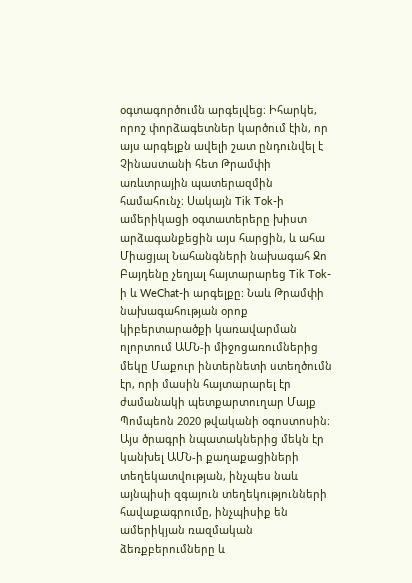օգտագործումն արգելվեց։ Իհարկե, որոշ փորձագետներ կարծում էին, որ այս արգելքն ավելի շատ ընդունվել է Չինաստանի հետ Թրամփի առևտրային պատերազմին համահունչ։ Սակայն Tik Tok-ի ամերիկացի օգտատերերը խիստ արձագանքեցին այս հարցին, և ահա Միացյալ Նահանգների նախագահ Ջո Բայդենը չեղյալ հայտարարեց Tik Tok-ի և WeChat-ի արգելքը: Նաև Թրամփի նախագահության օրոք կիբերտարածքի կառավարման ոլորտում ԱՄՆ-ի միջոցառումներից մեկը Մաքուր ինտերնետի ստեղծումն էր, որի մասին հայտարարել էր ժամանակի պետքարտուղար Մայք Պոմպեոն 2020 թվականի օգոստոսին։ Այս ծրագրի նպատակներից մեկն էր կանխել ԱՄՆ-ի քաղաքացիների տեղեկատվության, ինչպես նաև այնպիսի զգայուն տեղեկությունների հավաքագրումը, ինչպիսիք են ամերիկյան ռազմական ձեռքբերումները և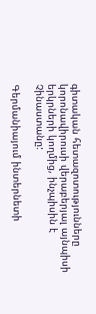գիտական հետազոտությունները կորոնավիրուսի վերաբերյալ այնպիսի երկրների կողմից, ինչպիսին է Չինաստանը:

Գերմանիայում ինտերնետի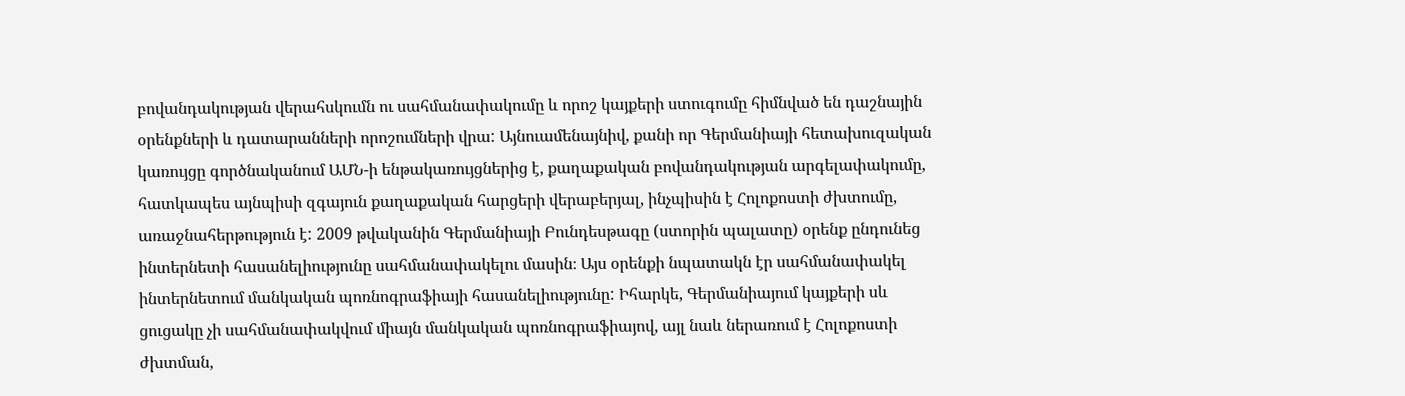բովանդակության վերահսկումն ու սահմանափակումը և որոշ կայքերի ստուգումը հիմնված են դաշնային օրենքների և դատարանների որոշումների վրա: Այնուամենայնիվ, քանի որ Գերմանիայի հետախուզական կառույցը գործնականում ԱՄՆ-ի ենթակառույցներից է, քաղաքական բովանդակության արգելափակումը, հատկապես այնպիսի զգայուն քաղաքական հարցերի վերաբերյալ, ինչպիսին է Հոլոքոստի ժխտումը, առաջնահերթություն է: 2009 թվականին Գերմանիայի Բունդեսթագը (ստորին պալատը) օրենք ընդունեց ինտերնետի հասանելիությունը սահմանափակելու մասին։ Այս օրենքի նպատակն էր սահմանափակել ինտերնետում մանկական պոռնոգրաֆիայի հասանելիությունը: Իհարկե, Գերմանիայում կայքերի սև ցուցակը չի սահմանափակվում միայն մանկական պոռնոգրաֆիայով, այլ նաև ներառում է Հոլոքոստի ժխտման,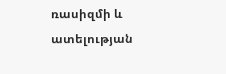ռասիզմի և ատելության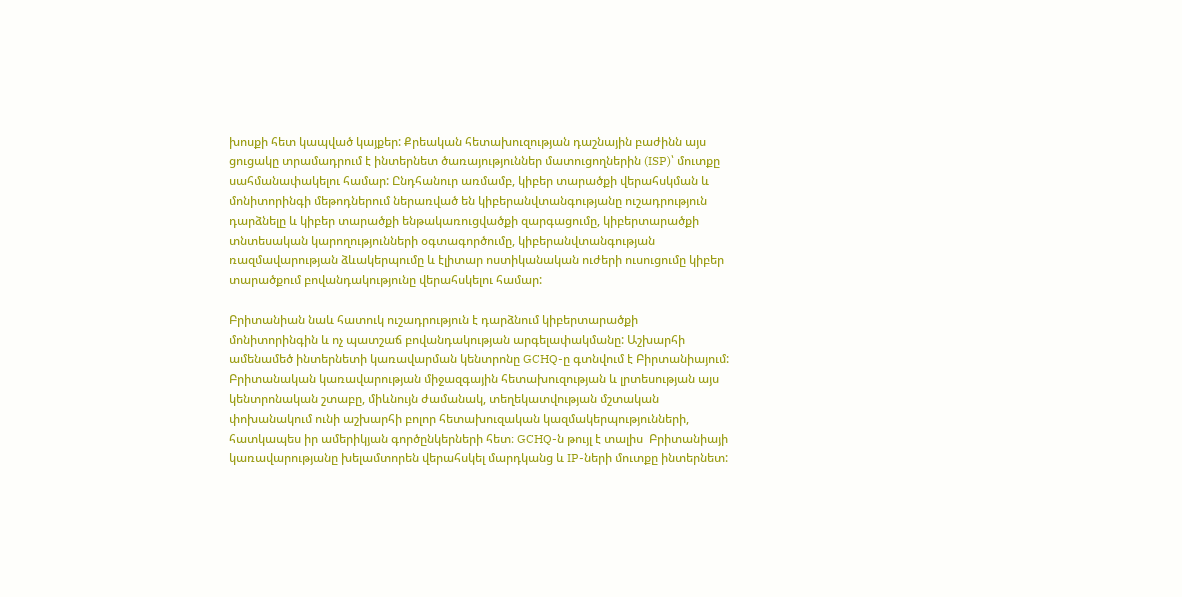խոսքի հետ կապված կայքեր: Քրեական հետախուզության դաշնային բաժինն այս ցուցակը տրամադրում է ինտերնետ ծառայություններ մատուցողներին (ISP)՝ մուտքը սահմանափակելու համար: Ընդհանուր առմամբ, կիբեր տարածքի վերահսկման և մոնիտորինգի մեթոդներում ներառված են կիբերանվտանգությանը ուշադրություն դարձնելը և կիբեր տարածքի ենթակառուցվածքի զարգացումը, կիբերտարածքի տնտեսական կարողությունների օգտագործումը, կիբերանվտանգության ռազմավարության ձևակերպումը և էլիտար ոստիկանական ուժերի ուսուցումը կիբեր տարածքում բովանդակությունը վերահսկելու համար:

Բրիտանիան նաև հատուկ ուշադրություն է դարձնում կիբերտարածքի մոնիտորինգին և ոչ պատշաճ բովանդակության արգելափակմանը: Աշխարհի ամենամեծ ինտերնետի կառավարման կենտրոնը GCHQ-ը գտնվում է Բիրտանիայում: Բրիտանական կառավարության միջազգային հետախուզության և լրտեսության այս կենտրոնական շտաբը, միևնույն ժամանակ, տեղեկատվության մշտական փոխանակում ունի աշխարհի բոլոր հետախուզական կազմակերպությունների, հատկապես իր ամերիկյան գործընկերների հետ։ GCHQ-ն թույլ է տալիս  Բրիտանիայի կառավարությանը խելամտորեն վերահսկել մարդկանց և IP-ների մուտքը ինտերնետ: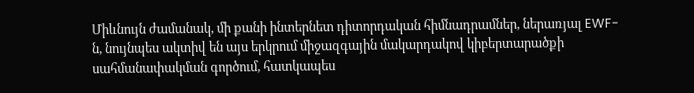Միևնույն ժամանակ, մի քանի ինտերնետ դիտորդական հիմնադրամներ, ներառյալ EWF-ն, նույնպես ակտիվ են այս երկրում միջազգային մակարդակով կիբերտարածքի սահմանափակման գործում, հատկապես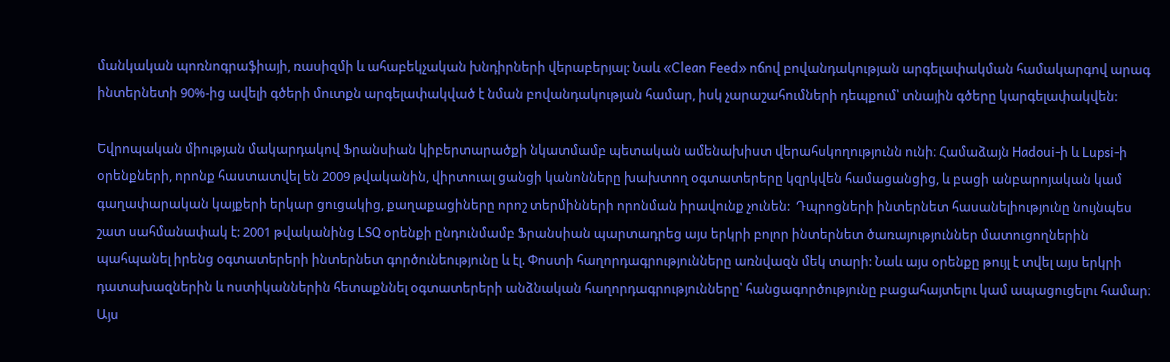մանկական պոռնոգրաֆիայի, ռասիզմի և ահաբեկչական խնդիրների վերաբերյալ: Նաև «Clean Feed» ոճով բովանդակության արգելափակման համակարգով արագ ինտերնետի 90%-ից ավելի գծերի մուտքն արգելափակված է նման բովանդակության համար, իսկ չարաշահումների դեպքում՝ տնային գծերը կարգելափակվեն:

Եվրոպական միության մակարդակով Ֆրանսիան կիբերտարածքի նկատմամբ պետական ամենախիստ վերահսկողությունն ունի։ Համաձայն Hadoui-ի և Lupsi-ի օրենքների, որոնք հաստատվել են 2009 թվականին, վիրտուալ ցանցի կանոնները խախտող օգտատերերը կզրկվեն համացանցից, և բացի անբարոյական կամ գաղափարական կայքերի երկար ցուցակից, քաղաքացիները որոշ տերմինների որոնման իրավունք չունեն:  Դպրոցների ինտերնետ հասանելիությունը նույնպես շատ սահմանափակ է: 2001 թվականինց LSQ օրենքի ընդունմամբ Ֆրանսիան պարտադրեց այս երկրի բոլոր ինտերնետ ծառայություններ մատուցողներին պահպանել իրենց օգտատերերի ինտերնետ գործունեությունը և էլ. Փոստի հաղորդագրությունները առնվազն մեկ տարի: Նաև այս օրենքը թույլ է տվել այս երկրի դատախազներին և ոստիկաններին հետաքննել օգտատերերի անձնական հաղորդագրությունները՝ հանցագործությունը բացահայտելու կամ ապացուցելու համար։ Այս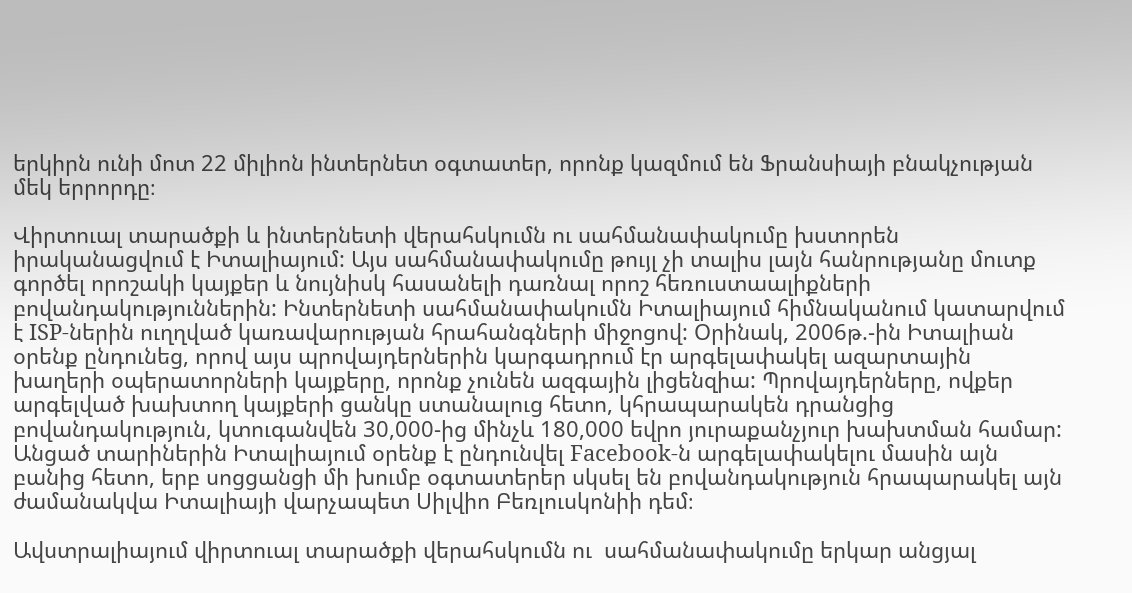երկիրն ունի մոտ 22 միլիոն ինտերնետ օգտատեր, որոնք կազմում են Ֆրանսիայի բնակչության մեկ երրորդը։

Վիրտուալ տարածքի և ինտերնետի վերահսկումն ու սահմանափակումը խստորեն իրականացվում է Իտալիայում: Այս սահմանափակումը թույլ չի տալիս լայն հանրությանը մուտք գործել որոշակի կայքեր և նույնիսկ հասանելի դառնալ որոշ հեռուստաալիքների բովանդակություններին: Ինտերնետի սահմանափակումն Իտալիայում հիմնականում կատարվում է ISP-ներին ուղղված կառավարության հրահանգների միջոցով: Օրինակ, 2006թ.-ին Իտալիան օրենք ընդունեց, որով այս պրովայդերներին կարգադրում էր արգելափակել ազարտային խաղերի օպերատորների կայքերը, որոնք չունեն ազգային լիցենզիա: Պրովայդերները, ովքեր արգելված խախտող կայքերի ցանկը ստանալուց հետո, կհրապարակեն դրանցից բովանդակություն, կտուգանվեն 30,000-ից մինչև 180,000 եվրո յուրաքանչյուր խախտման համար: Անցած տարիներին Իտալիայում օրենք է ընդունվել Facebook-ն արգելափակելու մասին այն բանից հետո, երբ սոցցանցի մի խումբ օգտատերեր սկսել են բովանդակություն հրապարակել այն ժամանակվա Իտալիայի վարչապետ Սիլվիո Բեռլուսկոնիի դեմ։

Ավստրալիայում վիրտուալ տարածքի վերահսկումն ու  սահմանափակումը երկար անցյալ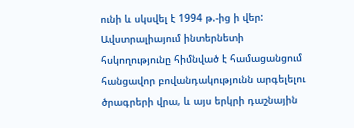ունի և սկսվել է 1994 թ.-ից ի վեր: Ավստրալիայում ինտերնետի հսկողությունը հիմնված է համացանցում հանցավոր բովանդակությունն արգելելու ծրագրերի վրա, և այս երկրի դաշնային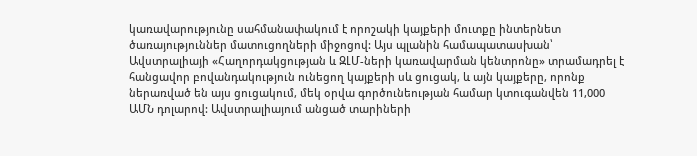կառավարությունը սահմանափակում է որոշակի կայքերի մուտքը ինտերնետ ծառայություններ մատուցողների միջոցով: Այս պլանին համապատասխան՝ Ավստրալիայի «Հաղորդակցության և ԶԼՄ-ների կառավարման կենտրոնը» տրամադրել է հանցավոր բովանդակություն ունեցող կայքերի սև ցուցակ, և այն կայքերը, որոնք ներառված են այս ցուցակում, մեկ օրվա գործունեության համար կտուգանվեն 11,000 ԱՄՆ դոլարով: Ավստրալիայում անցած տարիների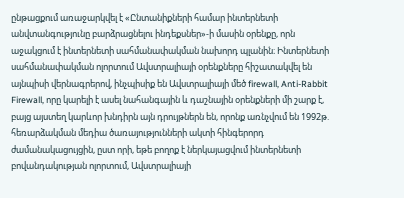ընթացքում առաջարկվել է «Ընտանիքների համար ինտերնետի անվտանգությունը բարձրացնելու ինդեքսներ»-ի մասին օրենքը, որն աջակցում է ինտերնետի սահմանափակման նախորդ պլանին։ Ինտերնետի սահմանափակման ոլորտում Ավստրալիայի օրենքները հիշատակվել են այնպիսի վերնագրերով, ինչպիսիք են Ավստրալիայի մեծ firewall, Anti-Rabbit Firewall, որը կարելի է ասել նահանգային և դաշնային օրենքների մի շարք է, բայց այստեղ կարևոր խնդիրն այն դրույթներն են, որոնք առնչվում են 1992թ. հեռարձակման մեդիա ծառայությունների ակտի հինգերորդ ժամանակացույցին, ըստ որի, եթե բողոք է ներկայացվում ինտերնետի բովանդակության ոլորտում, Ավստրալիայի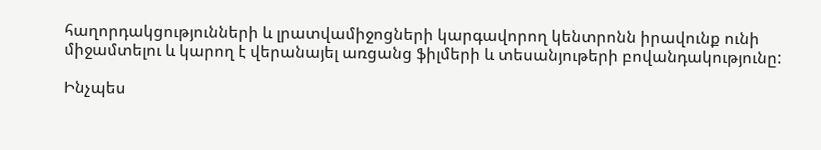հաղորդակցությունների և լրատվամիջոցների կարգավորող կենտրոնն իրավունք ունի միջամտելու և կարող է վերանայել առցանց ֆիլմերի և տեսանյութերի բովանդակությունը:

Ինչպես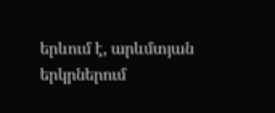երևում է, արևմտյան երկրներում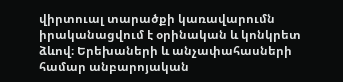վիրտուալ տարածքի կառավարումն իրականացվում է օրինական և կոնկրետ ձևով։ Երեխաների և անչափահասների համար անբարոյական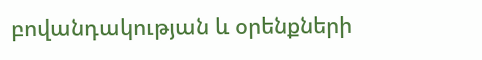բովանդակության և օրենքների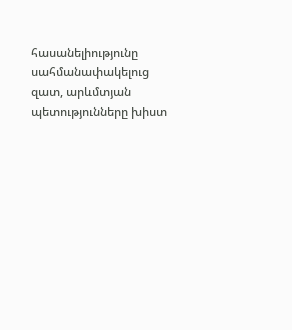հասանելիությունը սահմանափակելուց զատ, արևմտյան պետությունները խիստ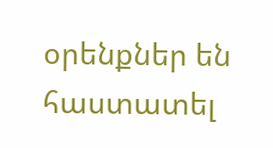օրենքներ են հաստատել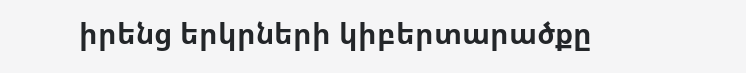իրենց երկրների կիբերտարածքը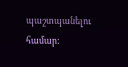պաշտպանելու համար: